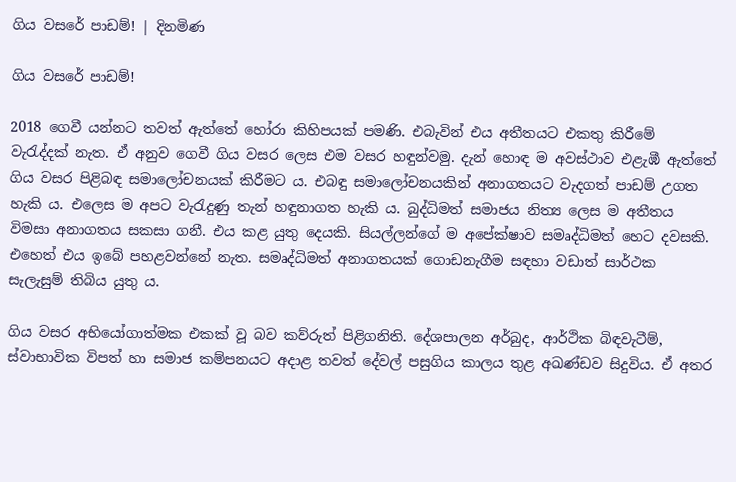ගිය වසරේ පාඩම්! | දිනමිණ

ගිය වසරේ පාඩම්!

2018 ගෙවී යන්නට තවත් ඇත්තේ හෝරා කිහිපයක් පමණි. එබැවින් එය අතීතයට එකතු කිරීමේ වැරැද්දක් නැත. ඒ අනුව ගෙවී ගිය වසර ලෙස එම වසර හඳුන්වමු. දැන් හොඳ ම අවස්ථාව එළැඹී ඇත්තේ ගිය වසර පිළිබඳ සමාලෝචනයක් කිරීමට ය. එබඳු සමාලෝචනයකින් අනාගතයට වැදගත් පාඩම් උගත හැකි ය. එලෙස ම අපට වැරැදුණු තැන් හඳුනාගත හැකි ය. බුද්ධිමත් සමාජය නිත්‍ය ලෙස ම අතීතය විමසා අනාගතය සකසා ගනී. එය කළ යුතු දෙයකි. සියල්ලන්ගේ ම අපේක්ෂාව සමෘද්ධිමත් හෙට දවසකි. එහෙත් එය ඉබේ පහළවන්නේ නැත. සමෘද්ධිමත් අනාගතයක් ගොඩනැගීම සඳහා වඩාත් සාර්ථක සැලැසුම් තිබිය යුතු ය.

ගිය වසර අභියෝගාත්මක එකක් වූ බව කව්රුත් පිළිගනිති. දේශපාලන අර්බුද, ආර්ථික බිඳවැටීම්, ස්වාභාවික විපත් හා සමාජ කම්පනයට අදාළ තවත් දේවල් පසුගිය කාලය තුළ අඛණ්ඩව සිදුවිය. ඒ අතර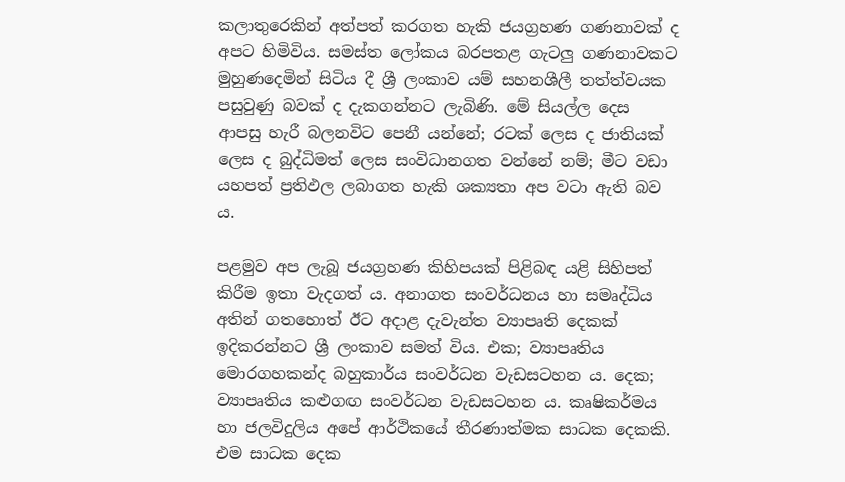කලාතුරෙකින් අත්පත් කරගත ‍හැකි ජයග්‍රහණ ගණනාවක් ද අපට හිමිවිය. සමස්ත ලෝකය බරපතළ ගැටලු ගණනාවකට මුහුණදෙමින් සිටිය දී ශ්‍රී ලංකාව යම් සහනශීලී තත්ත්වයක පසුවුණු බවක් ද දැකගන්නට ලැබිණි. මේ සියල්ල දෙස ආපසු හැරී බලනවිට පෙනී යන්නේ; රටක් ලෙස ද ජාතියක් ලෙස ද බුද්ධිමත් ලෙස සංවිධානගත වන්නේ නම්; මීට වඩා යහපත් ප්‍රතිඵල ලබාගත හැකි ශක්‍යතා අප වටා ඇති බව ය.

පළමුව අප ලැබූ ජයග්‍රහණ කිහිපයක් පිළිබඳ යළි සිහිපත් කිරීම ඉතා වැදගත් ය. අනාගත සංවර්ධනය හා සමෘද්ධිය අතින් ගතහොත් ඊට අදාළ දැවැන්ත ව්‍යාපෘති දෙකක් ඉදිකරන්නට ශ්‍රී ලංකාව සමත් විය. එක; ව්‍යාපෘතිය මොරගහකන්ද බහුකාර්ය සංවර්ධන වැඩසටහන ය. දෙක; ව්‍යාපෘතිය කළුගඟ සංවර්ධන වැඩසටහන ය. කෘෂිකර්මය හා ජලවිදුලිය අපේ ආර්ථිකයේ තීරණාත්මක සාධක දෙකකි. එම සාධක දෙක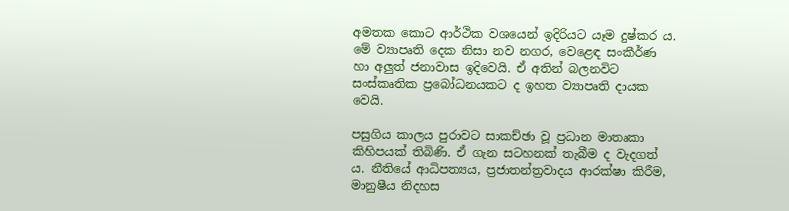අමතක කොට ආර්ථික වශයෙන් ඉදිරියට යෑම දුෂ්කර ය. මේ ව්‍යාපෘති දෙක නිසා නව නගර, වෙළෙඳ සංකීර්ණ හා අලුත් ජනාවාස ඉදිවෙයි. ඒ අතින් බලනවිට සංස්කෘතික ප්‍රබෝධනයකට ද ඉහත ව්‍යාපෘති දායක වෙයි.

පසුගිය කාලය පුරාවට සාකච්ඡා වූ ප්‍රධාන මාතෘකා කිහිපයක් තිබිණි. ඒ ගැන සටහනක් තැබීම ද වැදගත් ය. නීතියේ ආධිපත්‍යය, ප්‍රජාතන්ත්‍රවාදය ආරක්ෂා කිරීම, මානුෂීය නිදහස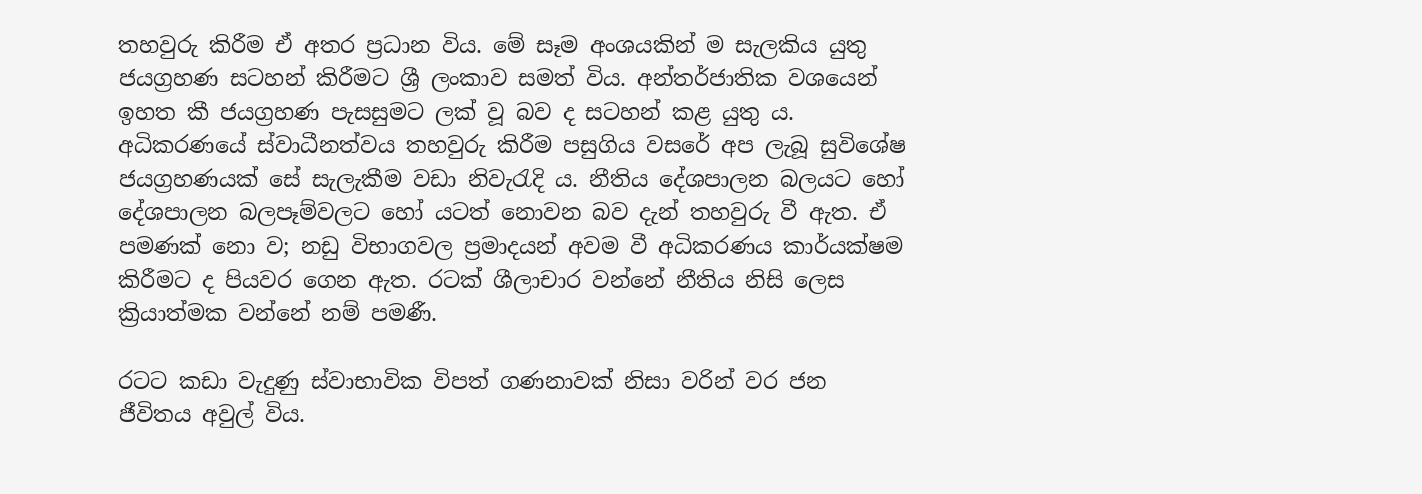තහවුරු කිරීම ඒ අතර ප්‍රධාන විය. මේ සෑම අංශයකින් ම සැලකිය යුතු ජයග්‍රහණ සටහන් කිරීමට ශ්‍රී ලංකාව සමත් විය. අන්තර්ජාතික වශයෙන් ඉහත කී ජයග්‍රහණ පැසසුමට ලක් වූ බව ද සටහන් කළ යුතු ය. අධිකරණයේ ස්වාධීනත්වය තහවුරු කිරීම පසුගිය වසරේ අප ලැබූ සුවිශේෂ ජයග්‍රහණයක් සේ සැලැකීම වඩා නිවැරැදි ය. නීතිය දේශපාලන බලයට හෝ දේශපාලන බලපෑම්වලට හෝ යටත් නොවන බව දැන් තහවුරු වී ඇත. ඒ පමණක් නො ව; නඩු විභාගවල ප්‍රමාදයන් අවම වී අධිකරණය කාර්යක්ෂම කිරීමට ද පියවර ගෙන ඇත. රටක් ශීලාචාර වන්නේ නීතිය නිසි ලෙස ක්‍රියාත්මක වන්නේ නම් පමණී.

රටට කඩා වැදුණු ස්වාභාවික විපත් ගණනාවක් නිසා වරින් වර ජන ජීවිතය අවුල් විය.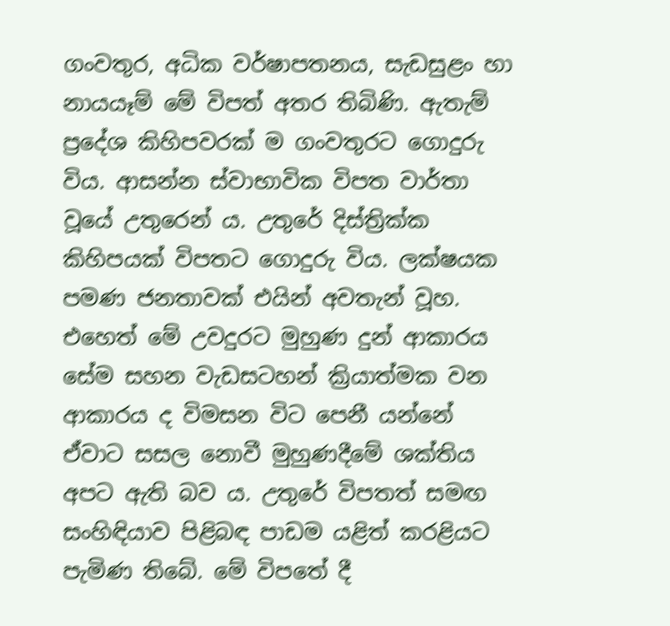ගංවතුර, අධික වර්ෂාපතනය, සැඩසුළං හා නායයෑම් මේ විපත් අතර තිබිණි. ඇතැම් ප්‍රදේශ කිහිපවරක් ම ගංවතුරට ගොදුරු විය. ආසන්න ස්වාභාවික විපත වාර්තා වූයේ උතුරෙන් ය. උතුරේ දිස්ත්‍රික්ක කිහිපයක් විපතට ගොදුරු විය. ලක්ෂයක පමණ ජනතාවක් එයින් අවතැන් වූහ. එහෙත් මේ උවදුරට මුහුණ දුන් ආකාරය සේම සහන වැඩසටහන් ක්‍රියාත්මක වන ආකාරය ද විමසන විට පෙනී යන්නේ ඒවාට සසල නොවී මුහුණදීමේ ශක්තිය අපට ඇති බව ය. උතුරේ විපතත් සමඟ සංහිඳියාව පිළිබඳ පාඩම යළිත් කරළියට පැමිණ තිබේ. මේ විපතේ දී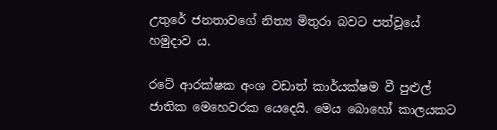උතුරේ ජනතාවගේ නිත්‍ය මිතුරා බවට පත්වූයේ හමුදාව ය.

රටේ ආරක්ෂක අංශ වඩාත් කාර්යක්ෂම වී පුළුල් ජාතික මෙහෙවරක යෙදෙයි. මෙය බො‍හෝ කාලයකට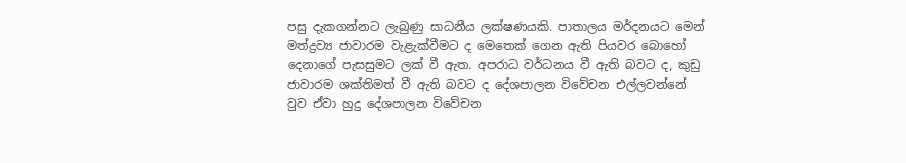පසු දැකගන්නට ලැබුණු සාධනීය ලක්ෂණයකි. පාතාලය මර්දනයට මෙන් මත්ද්‍රව්‍ය ජාවාරම වැළැක්වීමට ද මෙතෙක් ගෙන ඇති පියවර බොහෝ දෙනාගේ පැසසුමට ලක් වී ඇත. අපරාධ වර්ධනය වී ඇති බවට ද, කුඩු ජාවාරම ශක්තිමත් වී ඇති බවට ද දේශපාලන විවේචන එල්ලවන්නේ වුව ඒවා හුදු දේශපාලන විවේචන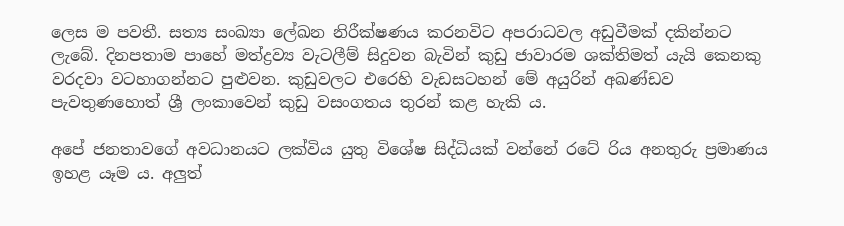ලෙස ම පවතී. සත්‍ය සංඛ්‍යා ලේඛන නිරීක්ෂණය කරනවිට අපරාධවල අඩුවීමක් දකින්නට ලැබේ. දිනපතාම පාහේ මත්ද්‍රව්‍ය වැටලීම් සිදුවන බැවින් කුඩු ජාවාරම ශක්තිමත් යැයි කෙනකු වරදවා වටහාගන්නට පුළුවන. කුඩුවලට එරෙහි වැඩසටහන් මේ අයුරින් අඛණ්ඩව පැවතුණහොත් ශ්‍රී ලංකාවෙන් කුඩු වසංගතය තුරන් කළ හැකි ය.

අපේ ජනතාවගේ අවධානයට ලක්විය යුතු විශේෂ සිද්ධියක් වන්නේ රටේ රිය අනතුරු ප්‍රමාණය ඉහළ යෑම ය. අලුත්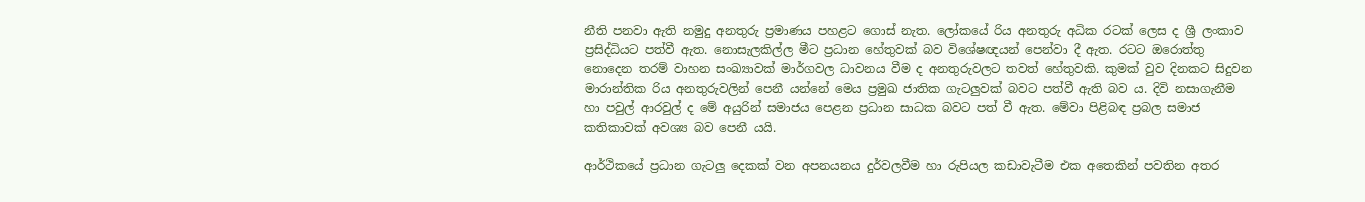නීති පනවා ඇති නමුදු අනතුරු ප්‍රමාණය පහළට ගොස් නැත. ලෝකයේ රිය අනතුරු අධික රටක් ලෙස ද ශ්‍රී ලංකාව ප්‍රසිද්ධියට පත්වී ඇත. නොසැලකිල්ල මීට ප්‍රධාන හේතුවක් බව විශේෂඥයන් පෙන්වා දී ඇත. රටට ඔරොත්තු නොදෙන තරම් වාහන සංඛ්‍යාවක් මාර්ගවල ධාවනය වීම ද අනතුරුවලට තවත් හේතුවකි. කුමක් වුව දිනකට සිදුවන මාරාන්තික රිය අනතුරුවලින් පෙනී යන්නේ මෙය ප්‍රමුඛ ජාතික ගැටලුවක් බවට පත්වී ඇති බව ය. දිවි නසාගැනීම හා පවුල් ආරවුල් ද මේ අයුරින් සමාජය පෙළන ප්‍රධාන සාධක බවට පත් වී ඇත. මේවා පිළිබඳ ප්‍රබල සමාජ කතිකාවක් අවශ්‍ය බව පෙනී යයි.

ආර්ථිකයේ ප්‍රධාන ගැටලු දෙකක් වන අපනයනය දුර්වලවීම හා රුපියල කඩාවැටීම එක අතෙකින් පවතින අතර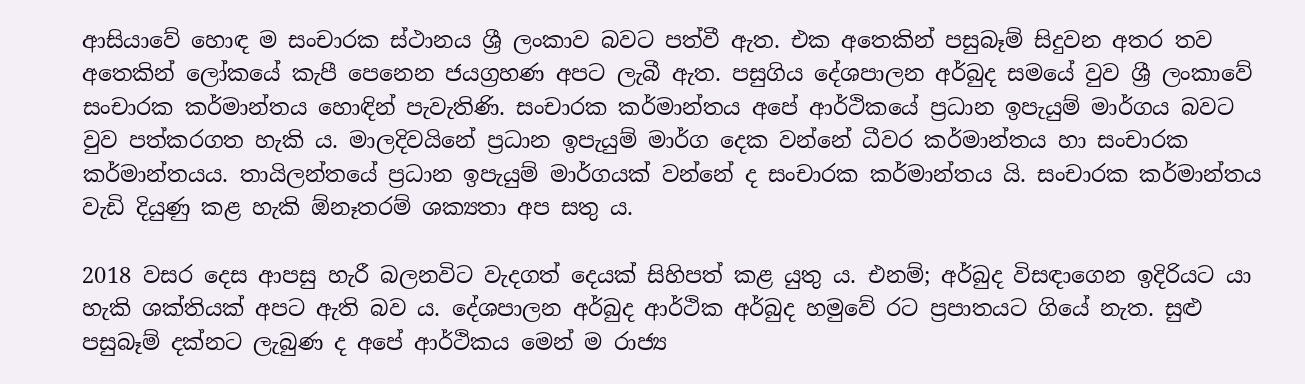ආසියාවේ හොඳ ම සංචාරක ස්ථානය ශ්‍රී ලංකාව බවට පත්වී ඇත. එක අතෙකින් පසුබෑම් සිදුවන අතර තව අතෙකින් ලෝකයේ කැපී පෙනෙන ජයග්‍රහණ අපට ලැබී ඇත. පසුගිය දේශපාලන අර්බුද සමයේ වුව ශ්‍රී ලංකාවේ සංචාරක කර්මාන්තය හොඳින් පැවැතිණි. සංචාරක කර්මාන්තය අපේ ආර්ථිකයේ ප්‍රධාන ඉපැයුම් මාර්ගය බවට වුව පත්කරගත හැකි ය. මාලදිවයිනේ ප්‍රධාන ඉපැයුම් මාර්ග දෙක වන්නේ ධීවර කර්මාන්තය හා සංචාරක කර්මාන්තයය. තායිලන්තයේ ප්‍රධාන ඉපැයුම් මාර්ගයක් වන්නේ ද සංචාරක කර්මාන්තය යි. සංචාරක කර්මාන්තය වැඩි දියුණු කළ හැකි ඕනෑතරම් ශක්‍යතා අප සතු ය.

2018 වසර දෙස ආපසු හැරී බලනවිට වැදගත් දෙයක් සිහිපත් කළ යුතු ය. එනම්; අර්බුද විසඳාගෙන ඉදිරියට යා හැකි ශක්තියක් අපට ඇති බව ය. දේශපාලන අර්බුද ආර්ථික අර්බුද හමුවේ රට ප්‍රපාතයට ගියේ නැත. සුළු පසුබෑම් දක්නට ලැබුණ ද අපේ ආර්ථිකය මෙන් ම රාජ්‍ය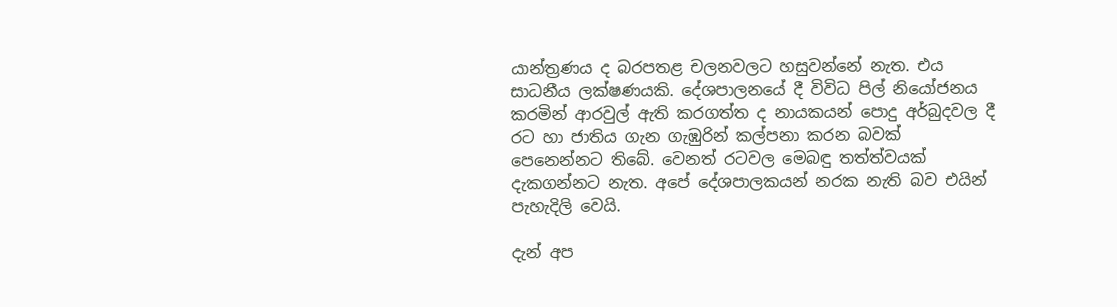යාන්ත්‍රණය ද බරපතළ චලනවලට හසුවන්නේ නැත. එය සාධනීය ලක්ෂණයකි. දේශපාලනයේ දී විවිධ පිල් නි‍යෝජනය කරමින් ආරවුල් ඇති කරගත්ත ද නායකයන් පොදු අර්බුදවල දී රට හා ජාතිය ගැන ගැඹුරින් කල්පනා කරන බවක් පෙනෙන්නට තිබේ. වෙනත් රටවල මෙබඳු තත්ත්වයක් දැකගන්නට නැත. අපේ දේශපාලකයන් නරක නැති බව එයින් පැහැදිලි වෙයි.

දැන් අප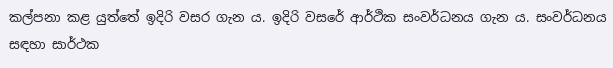කල්පනා කළ යුත්තේ ඉදිරි වසර ගැන ය. ඉදිරි වසරේ ආර්ථික සංවර්ධනය ගැන ය. සංවර්ධනය සඳහා සාර්ථක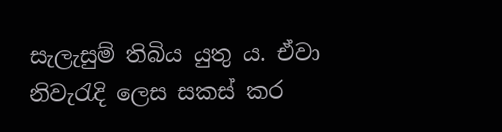සැලැසුම් තිබිය යුතු ය. ඒවා නිවැරැදි ලෙස සකස් කර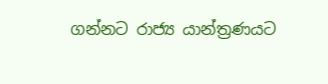ගන්නට රාජ්‍ය යාන්ත්‍රණයට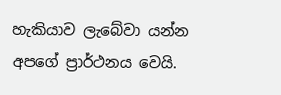හැකියාව ලැබේවා යන්න අපගේ ප්‍රාර්ථනය වෙයි.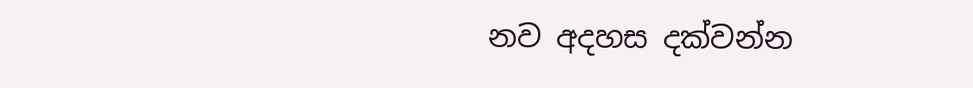නව අදහස දක්වන්න